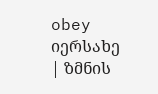obey
იერსახე
| ზმნის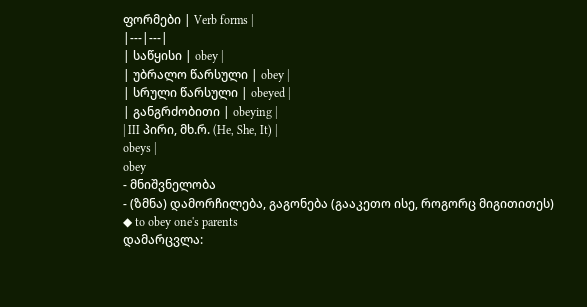ფორმები | Verb forms |
|---|---|
| საწყისი | obey |
| უბრალო წარსული | obey |
| სრული წარსული | obeyed |
| განგრძობითი | obeying |
| III პირი, მხ.რ. (He, She, It) |
obeys |
obey
- მნიშვნელობა
- (ზმნა) დამორჩილება, გაგონება (გააკეთო ისე, როგორც მიგითითეს)
◆ to obey one's parents
დამარცვლა: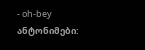- oh-bey
ანტონიმები: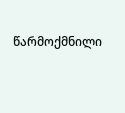წარმოქმნილი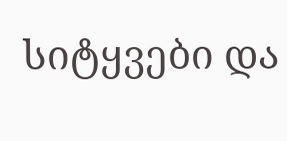სიტყვები და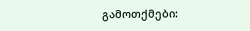გამოთქმები: